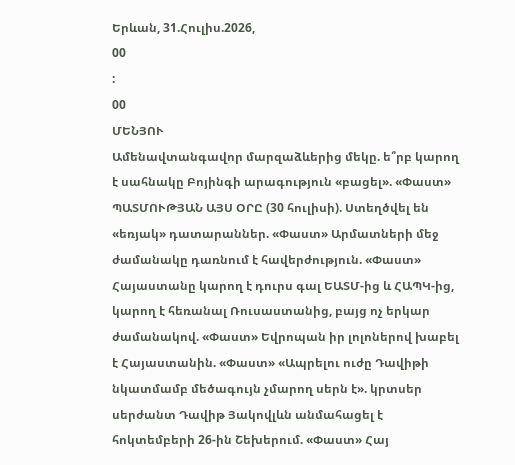Երևան, 31.Հուլիս.2026,
00
:
00
ՄԵՆՅՈՒ
Ամենավտանգավոր մարզաձևերից մեկը. ե՞րբ կարող է սահնակը Բոյինգի արագություն «բացել». «Փաստ» ՊԱՏՄՈՒԹՅԱՆ ԱՅՍ ՕՐԸ (30 հուլիսի). Ստեղծվել են «եռյակ» դատարաններ. «Փաստ» Արմատների մեջ ժամանակը դառնում է հավերժություն. «Փաստ» Հայաստանը կարող է դուրս գալ ԵԱՏՄ-ից և ՀԱՊԿ-ից, կարող է հեռանալ Ռուսաստանից, բայց ոչ երկար ժամանակով. «Փաստ» Եվրոպան իր լոլոներով խաբել է Հայաստանին. «Փաստ» «Ապրելու ուժը Դավիթի նկատմամբ մեծագույն չմարող սերն է». կրտսեր սերժանտ Դավիթ Յակովլևն անմահացել է հոկտեմբերի 26-ին Շեխերում. «Փաստ» Հայ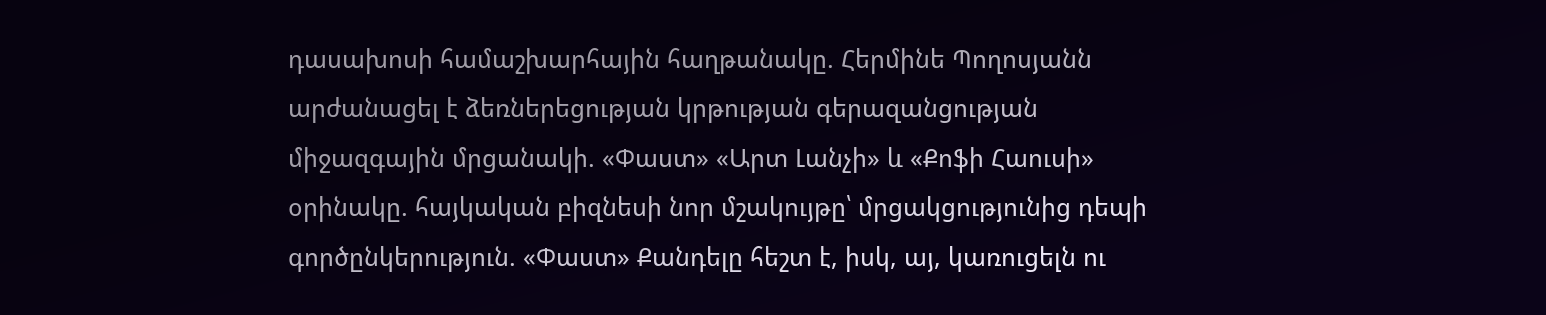դասախոսի համաշխարհային հաղթանակը. Հերմինե Պողոսյանն արժանացել է ձեռներեցության կրթության գերազանցության միջազգային մրցանակի. «Փաստ» «Արտ Լանչի» և «Քոֆի Հաուսի» օրինակը. հայկական բիզնեսի նոր մշակույթը՝ մրցակցությունից դեպի գործընկերություն. «Փաստ» Քանդելը հեշտ է, իսկ, այ, կառուցելն ու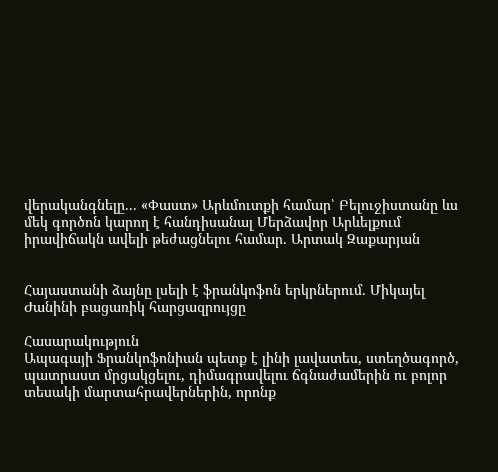վերականգնելը... «Փաստ» Արևմուտքի համար՝ Բելուջիստանը ևս մեկ գործոն կարող է հանդիսանալ Մերձավոր Արևելքում իրավիճակն ավելի թեժացնելու համար. Արտակ Զաքարյան


Հայաստանի ձայնը լսելի է ֆրանկոֆոն երկրներում. Միկայել Ժանինի բացառիկ հարցազրույցը

Հասարակություն
Ապագայի Ֆրանկոֆոնիան պետք է լինի լավատես, ստեղծագործ, պատրաստ մրցակցելու, դիմագրավելու ճգնաժամերին ու բոլոր տեսակի մարտահրավերներին, որոնք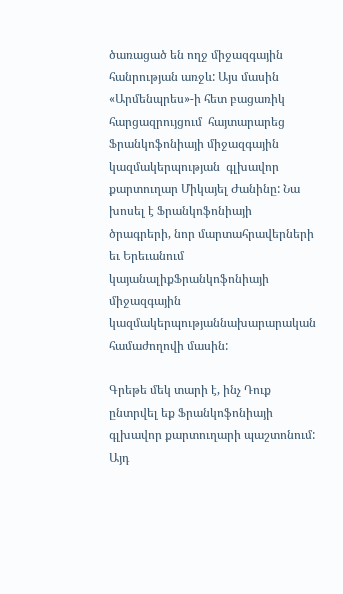ծառացած են ողջ միջազգային հանրության առջև: Այս մասին «Արմենպրես»-ի հետ բացառիկ հարցազրույցում  հայտարարեց Ֆրանկոֆոնիայի միջազգային կազմակերպության  գլխավոր քարտուղար Միկայել Ժանինը: Նա խոսել է Ֆրանկոֆոնիայի ծրագրերի, նոր մարտահրավերների եւ Երեւանում կայանալիքՖրանկոֆոնիայի միջազգային կազմակերպությաննախարարական համաժողովի մասին:

Գրեթե մեկ տարի է, ինչ Դուք ընտրվել եք Ֆրանկոֆոնիայի գլխավոր քարտուղարի պաշտոնում: Այդ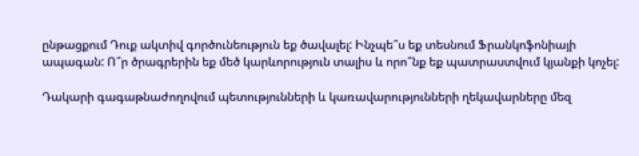ընթացքում Դուք ակտիվ գործունեություն եք ծավալել: Ինչպե՞ս եք տեսնում Ֆրանկոֆոնիայի ապագան: Ո՞ր ծրագրերին եք մեծ կարևորություն տալիս և որո՞նք եք պատրաստվում կյանքի կոչել:

Դակարի գագաթնաժողովում պետությունների և կառավարությունների ղեկավարները մեզ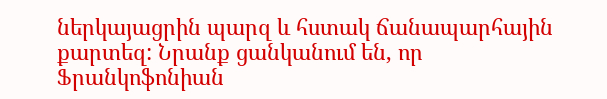ներկայացրին պարզ և հստակ ճանապարհային քարտեզ: Նրանք ցանկանում են, որ Ֆրանկոֆոնիան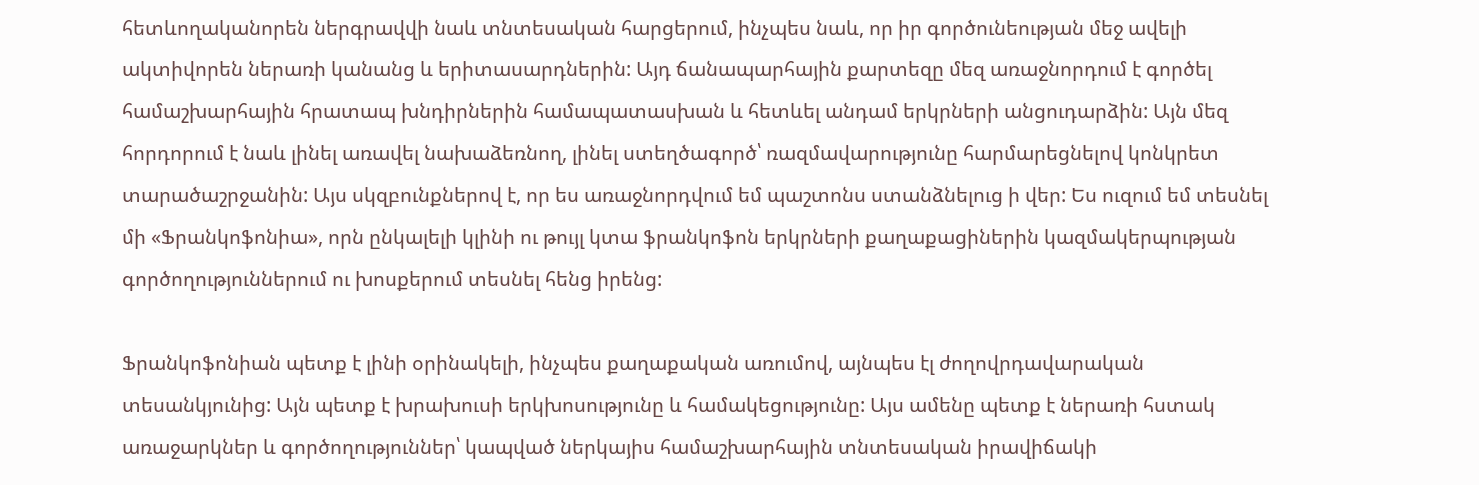հետևողականորեն ներգրավվի նաև տնտեսական հարցերում, ինչպես նաև, որ իր գործունեության մեջ ավելի ակտիվորեն ներառի կանանց և երիտասարդներին: Այդ ճանապարհային քարտեզը մեզ առաջնորդում է գործել համաշխարհային հրատապ խնդիրներին համապատասխան և հետևել անդամ երկրների անցուդարձին: Այն մեզ հորդորում է նաև լինել առավել նախաձեռնող, լինել ստեղծագործ՝ ռազմավարությունը հարմարեցնելով կոնկրետ տարածաշրջանին: Այս սկզբունքներով է, որ ես առաջնորդվում եմ պաշտոնս ստանձնելուց ի վեր: Ես ուզում եմ տեսնել մի «Ֆրանկոֆոնիա», որն ընկալելի կլինի ու թույլ կտա ֆրանկոֆոն երկրների քաղաքացիներին կազմակերպության գործողություններում ու խոսքերում տեսնել հենց իրենց:

Ֆրանկոֆոնիան պետք է լինի օրինակելի, ինչպես քաղաքական առումով, այնպես էլ ժողովրդավարական տեսանկյունից: Այն պետք է խրախուսի երկխոսությունը և համակեցությունը: Այս ամենը պետք է ներառի հստակ առաջարկներ և գործողություններ՝ կապված ներկայիս համաշխարհային տնտեսական իրավիճակի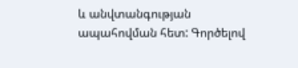և անվտանգության ապահովման հետ: Գործելով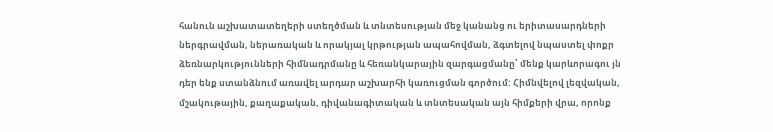հանուն աշխատատեղերի ստեղծման և տնտեսության մեջ կանանց ու երիտասարդների ներգրավման, ներառական և որակյալ կրթության ապահովման, ձգտելով նպաստել փոքր ձեռնարկությունների հիմնադրմանը և հեռանկարային զարգացմանը՝ մենք կարևորագու յն դեր ենք ստանձնում առավել արդար աշխարհի կառուցման գործում: Հիմնվելով լեզվական, մշակութային, քաղաքական, դիվանագիտական և տնտեսական այն հիմքերի վրա, որոնք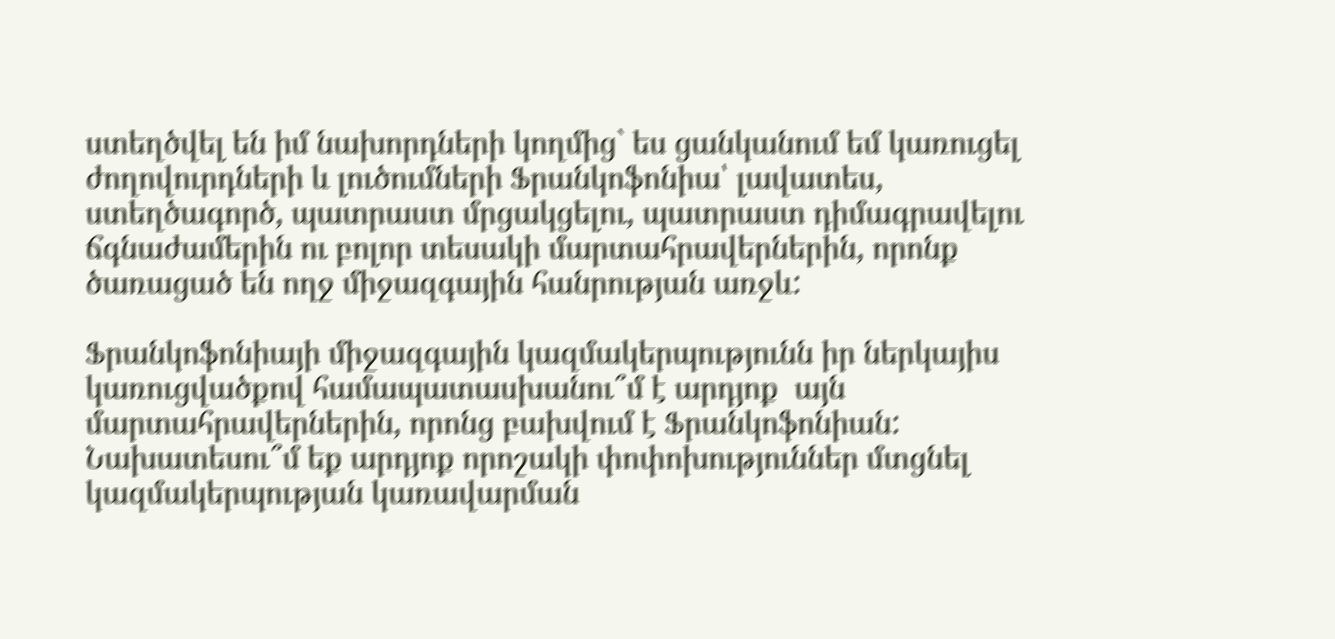ստեղծվել են իմ նախորդների կողմից` ես ցանկանում եմ կառուցել ժողովուրդների և լուծումների Ֆրանկոֆոնիա՝ լավատես, ստեղծագործ, պատրաստ մրցակցելու, պատրաստ դիմագրավելու ճգնաժամերին ու բոլոր տեսակի մարտահրավերներին, որոնք ծառացած են ողջ միջազգային հանրության առջև:

Ֆրանկոֆոնիայի միջազգային կազմակերպությունն իր ներկայիս կառուցվածքով համապատասխանու՞մ է արդյոք  այն մարտահրավերներին, որոնց բախվում է Ֆրանկոֆոնիան: Նախատեսու՞մ եք արդյոք որոշակի փոփոխություններ մտցնել կազմակերպության կառավարման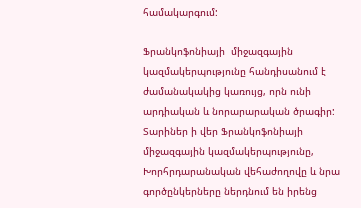համակարգում:

Ֆրանկոֆոնիայի  միջազգային կազմակերպությունը հանդիսանում է ժամանակակից կառույց, որն ունի արդիական և նորարարական ծրագիր: Տարիներ ի վեր Ֆրանկոֆոնիայի  միջազգային կազմակերպությունը, Խորհրդարանական վեհաժողովը և նրա գործընկերները ներդնում են իրենց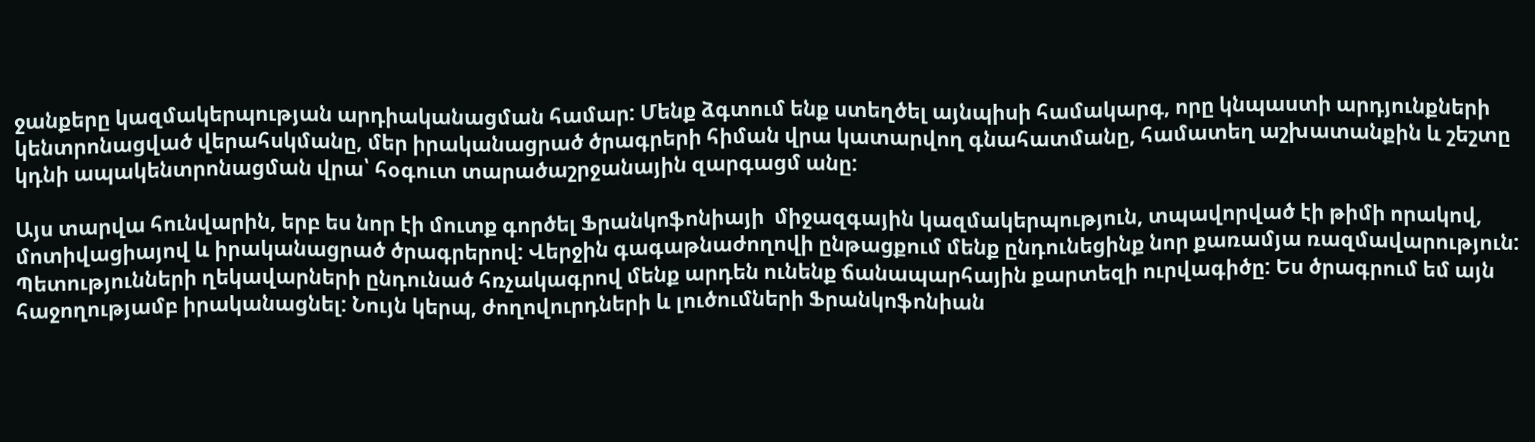ջանքերը կազմակերպության արդիականացման համար: Մենք ձգտում ենք ստեղծել այնպիսի համակարգ, որը կնպաստի արդյունքների կենտրոնացված վերահսկմանը, մեր իրականացրած ծրագրերի հիման վրա կատարվող գնահատմանը, համատեղ աշխատանքին և շեշտը կդնի ապակենտրոնացման վրա՝ հօգուտ տարածաշրջանային զարգացմ անը:

Այս տարվա հունվարին, երբ ես նոր էի մուտք գործել Ֆրանկոֆոնիայի  միջազգային կազմակերպություն, տպավորված էի թիմի որակով, մոտիվացիայով և իրականացրած ծրագրերով: Վերջին գագաթնաժողովի ընթացքում մենք ընդունեցինք նոր քառամյա ռազմավարություն: Պետությունների ղեկավարների ընդունած հռչակագրով մենք արդեն ունենք ճանապարհային քարտեզի ուրվագիծը: Ես ծրագրում եմ այն հաջողությամբ իրականացնել: Նույն կերպ, ժողովուրդների և լուծումների Ֆրանկոֆոնիան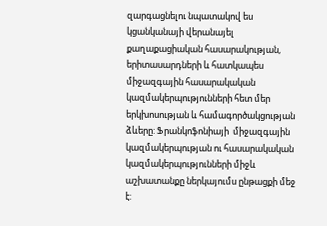զարգացնելու նպատակով ես կցանկանայի վերանայել քաղաքացիական հասարակության, երիտասարդների և հատկապես միջազգային հասարակական կազմակերպությունների հետ մեր երկխոսության և համագործակցության ձևերը: Ֆրանկոֆոնիայի  միջազգային կազմակերպության ու հասարակական կազմակերպությունների միջև աշխատանքը ներկայումս ընթացքի մեջ է: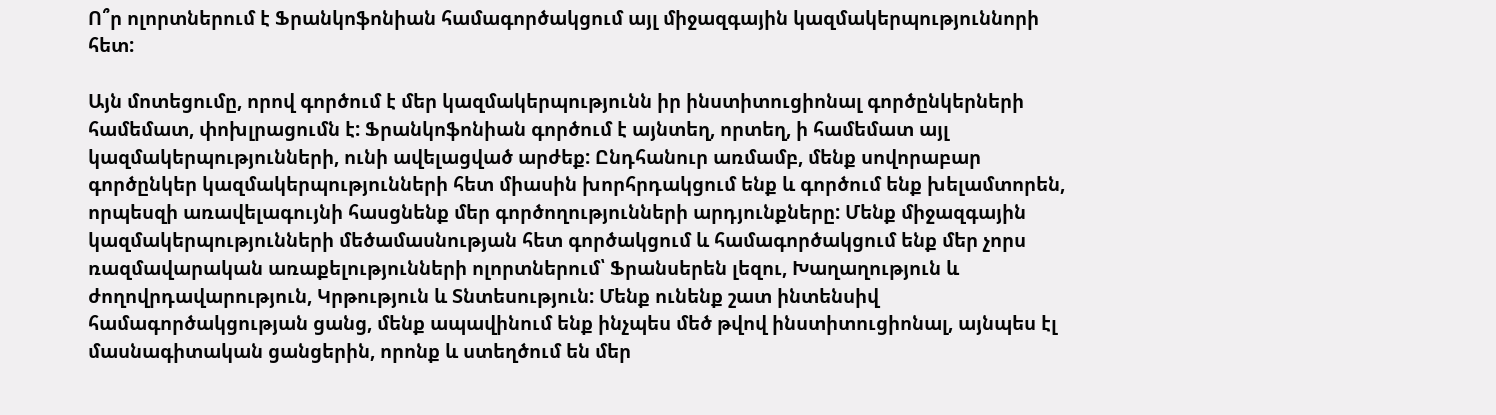Ո՞ր ոլորտներում է Ֆրանկոֆոնիան համագործակցում այլ միջազգային կազմակերպություննորի հետ:

Այն մոտեցումը, որով գործում է մեր կազմակերպությունն իր ինստիտուցիոնալ գործընկերների համեմատ, փոխլրացումն է: Ֆրանկոֆոնիան գործում է այնտեղ, որտեղ, ի համեմատ այլ կազմակերպությունների, ունի ավելացված արժեք: Ընդհանուր առմամբ, մենք սովորաբար  գործընկեր կազմակերպությունների հետ միասին խորհրդակցում ենք և գործում ենք խելամտորեն, որպեսզի առավելագույնի հասցնենք մեր գործողությունների արդյունքները: Մենք միջազգային կազմակերպությունների մեծամասնության հետ գործակցում և համագործակցում ենք մեր չորս ռազմավարական առաքելությունների ոլորտներում՝ Ֆրանսերեն լեզու, Խաղաղություն և ժողովրդավարություն, Կրթություն և Տնտեսություն: Մենք ունենք շատ ինտենսիվ համագործակցության ցանց, մենք ապավինում ենք ինչպես մեծ թվով ինստիտուցիոնալ, այնպես էլ մասնագիտական ցանցերին, որոնք և ստեղծում են մեր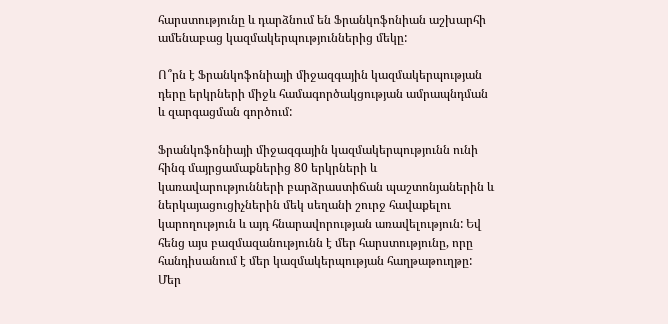հարստությունը և դարձնում են Ֆրանկոֆոնիան աշխարհի ամենաբաց կազմակերպություններից մեկը:

Ո՞րն է Ֆրանկոֆոնիայի միջազգային կազմակերպության դերը երկրների միջև համագործակցության ամրապնդման և զարգացման գործում:

Ֆրանկոֆոնիայի միջազգային կազմակերպությունն ունի հինգ մայրցամաքներից 80 երկրների և կառավարությունների բարձրաստիճան պաշտոնյաներին և ներկայացուցիչներին մեկ սեղանի շուրջ հավաքելու կարողություն և այդ հնարավորության առավելություն: Եվ հենց այս բազմազանությունն է մեր հարստությունը, որը հանդիսանում է մեր կազմակերպության հաղթաթուղթը: Մեր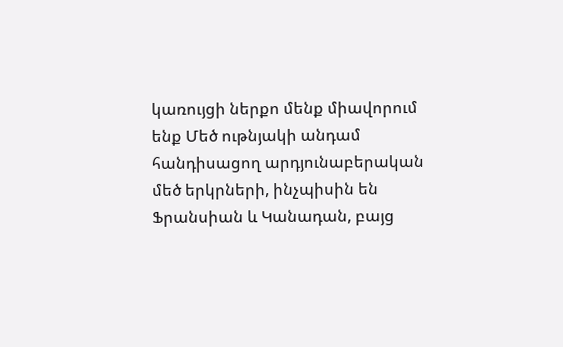կառույցի ներքո մենք միավորում ենք Մեծ ութնյակի անդամ հանդիսացող արդյունաբերական մեծ երկրների, ինչպիսին են Ֆրանսիան և Կանադան, բայց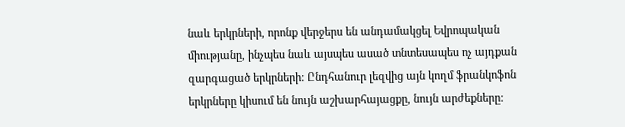նաև երկրների, որոնք վերջերս են անդամակցել Եվրոպական միությանը, ինչպես նաև այսպես ասած տնտեսապես ոչ այդքան զարգացած երկրների: Ընդհանուր լեզվից այն կողմ ֆրանկոֆոն երկրները կիսում են նույն աշխարհայացքը, նույն արժեքները: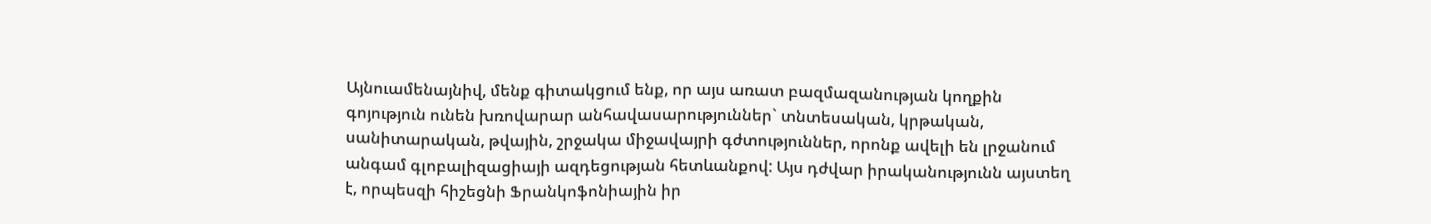Այնուամենայնիվ, մենք գիտակցում ենք, որ այս առատ բազմազանության կողքին գոյություն ունեն խռովարար անհավասարություններ` տնտեսական, կրթական, սանիտարական, թվային, շրջակա միջավայրի գժտություններ, որոնք ավելի են լրջանում անգամ գլոբալիզացիայի ազդեցության հետևանքով: Այս դժվար իրականությունն այստեղ է, որպեսզի հիշեցնի Ֆրանկոֆոնիային իր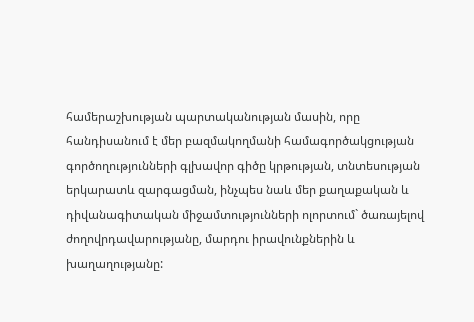համերաշխության պարտականության մասին, որը հանդիսանում է մեր բազմակողմանի համագործակցության գործողությունների գլխավոր գիծը կրթության, տնտեսության երկարատև զարգացման, ինչպես նաև մեր քաղաքական և դիվանագիտական միջամտությունների ոլորտում` ծառայելով ժողովրդավարությանը, մարդու իրավունքներին և խաղաղությանը: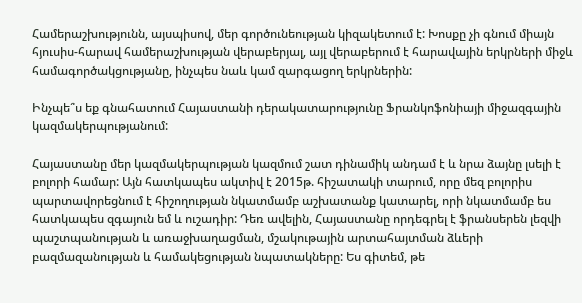Համերաշխությունն, այսպիսով, մեր գործունեության կիզակետում է: Խոսքը չի գնում միայն հյուսիս-հարավ համերաշխության վերաբերյալ, այլ վերաբերում է հարավային երկրների միջև համագործակցությանը, ինչպես նաև կամ զարգացող երկրներին:

Ինչպե՞ս եք գնահատում Հայաստանի դերակատարությունը Ֆրանկոֆոնիայի միջազգային կազմակերպությանում:

Հայաստանը մեր կազմակերպության կազմում շատ դինամիկ անդամ է և նրա ձայնը լսելի է բոլորի համար: Այն հատկապես ակտիվ է 2015թ. հիշատակի տարում, որը մեզ բոլորիս պարտավորեցնում է հիշողության նկատմամբ աշխատանք կատարել, որի նկատմամբ ես հատկապես զգայուն եմ և ուշադիր: Դեռ ավելին, Հայաստանը որդեգրել է ֆրանսերեն լեզվի պաշտպանության և առաջխաղացման, մշակութային արտահայտման ձևերի բազմազանության և համակեցության նպատակները: Ես գիտեմ, թե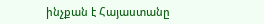ինչքան է Հայաստանը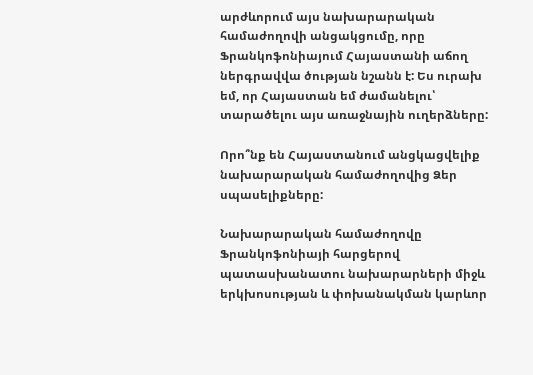արժևորում այս նախարարական համաժողովի անցակցումը, որը Ֆրանկոֆոնիայում Հայաստանի աճող ներգրավվա ծության նշանն է: Ես ուրախ եմ, որ Հայաստան եմ ժամանելու՝  տարածելու այս առաջնային ուղերձները:

Որո՞նք են Հայաստանում անցկացվելիք նախարարական համաժողովից Ձեր սպասելիքները:

Նախարարական համաժողովը  Ֆրանկոֆոնիայի հարցերով պատասխանատու նախարարների միջև երկխոսության և փոխանակման կարևոր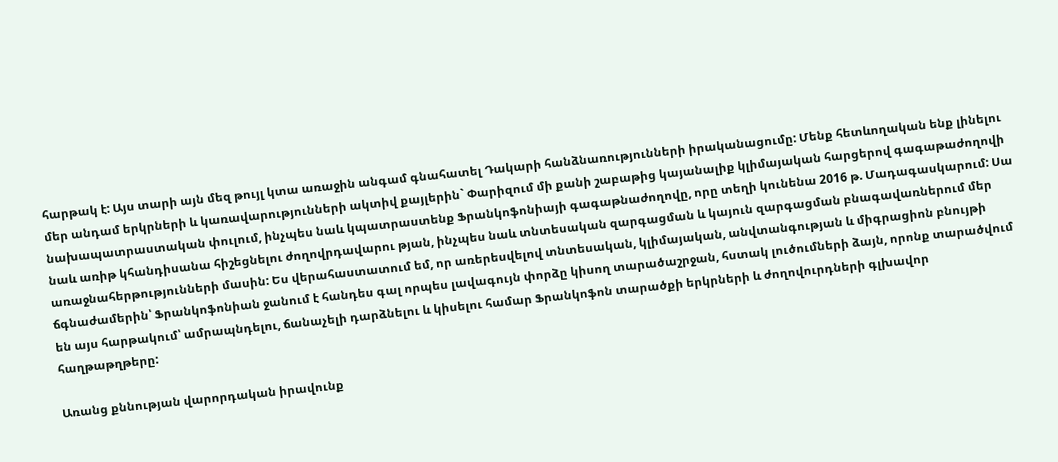հարթակ է: Այս տարի այն մեզ թույլ կտա առաջին անգամ գնահատել Դակարի հանձնառությունների իրականացումը: Մենք հետևողական ենք լինելու մեր անդամ երկրների և կառավարությունների ակտիվ քայլերին` Փարիզում մի քանի շաբաթից կայանալիք կլիմայական հարցերով գագաթաժողովի նախապատրաստական փուլում, ինչպես նաև կպատրաստենք Ֆրանկոֆոնիայի գագաթնաժողովը, որը տեղի կունենա 2016 թ. Մադագասկարում: Սա նաև առիթ կհանդիսանա հիշեցնելու ժողովրդավարու թյան, ինչպես նաև տնտեսական զարգացման և կայուն զարգացման բնագավառներում մեր առաջնահերթությունների մասին: Ես վերահաստատում եմ, որ առերեսվելով տնտեսական, կլիմայական, անվտանգության և միգրացիոն բնույթի ճգնաժամերին՝ Ֆրանկոֆոնիան ջանում է հանդես գալ որպես լավագույն փորձը կիսող տարածաշրջան, հստակ լուծումների ձայն, որոնք տարածվում են այս հարթակում՝ ամրապնդելու, ճանաչելի դարձնելու և կիսելու համար Ֆրանկոֆոն տարածքի երկրների և ժողովուրդների գլխավոր հաղթաթղթերը:

Առանց քննության վարորդական իրավունք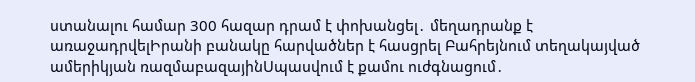ստանալու համար 300 հազար դրամ է փոխանցել․ մեղադրանք է առաջադրվելԻրանի բանակը հարվածներ է հասցրել Բահրեյնում տեղակայված ամերիկյան ռազմաբազայինՍպասվում է քամու ուժգնացում․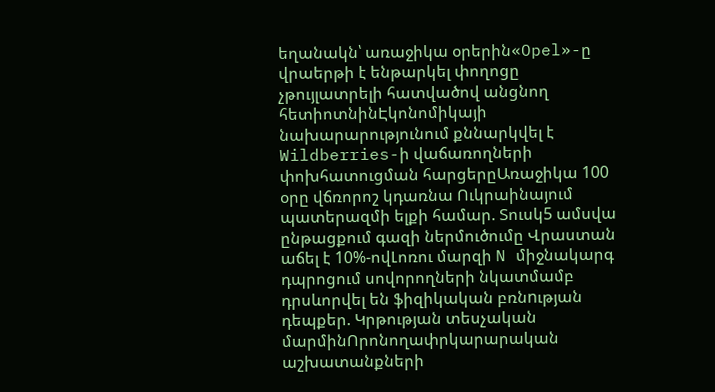եղանակն՝ առաջիկա օրերին«Opel»-ը վրաերթի է ենթարկել փողոցը չթույլատրելի հատվածով անցնող հետիոտնինԷկոնոմիկայի նախարարությունում քննարկվել է Wildberries-ի վաճառողների փոխհատուցման հարցերըԱռաջիկա 100 օրը վճռորոշ կդառնա Ուկրաինայում պատերազմի ելքի համար. Տուսկ5 ամսվա ընթացքում գազի ներմուծումը Վրաստան աճել է 10%-ովԼոռու մարզի N միջնակարգ դպրոցում սովորողների նկատմամբ դրսևորվել են ֆիզիկական բռնnւթյան դեպքեր. Կրթության տեսչական մարմինՈրոնողափրկարարական աշխատանքների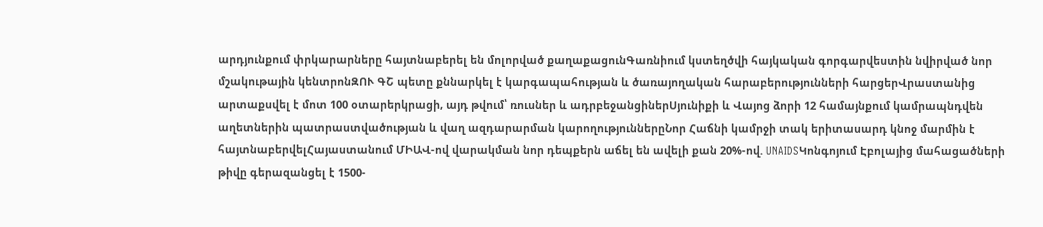արդյունքում փրկարարները հայտնաբերել են մոլորված քաղաքացունԳառնիում կստեղծվի հայկական գորգարվեստին նվիրված նոր մշակութային կենտրոնԶՈՒ ԳՇ պետը քննարկել է կարգապահության և ծառայողական հարաբերությունների հարցերՎրաստանից արտաքսվել է մոտ 100 օտարերկրացի, այդ թվում՝ ռուսներ և ադրբեջանցիներՍյունիքի և Վայոց ձորի 12 համայնքում կամրապնդվեն աղետներին պատրաստվածության և վաղ ազդարարման կարողություններըՆոր Հաճնի կամրջի տակ երիտասարդ կնոջ մարմին է հայտնաբերվելՀայաստանում ՄԻԱՎ-ով վարակման նոր դեպքերն աճել են ավելի քան 20%-ով. UNAIDSԿոնգոյում Էբոլայից մահացածների թիվը գերազանցել է 1500-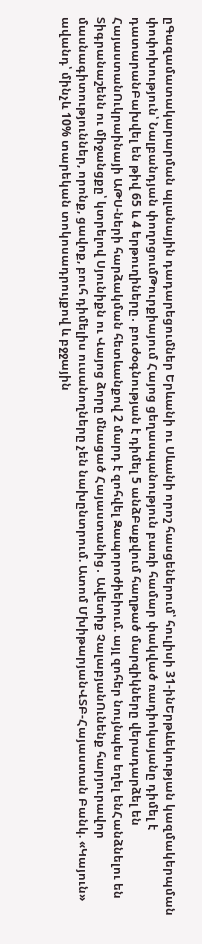ըԳազամատակարարման պլանային դադարեցումներ Երևանի ու Սևանի որոշ հասցեներում՝ հուլիսի 31-ինԵրթևեկության կազմակերպման փոփոխություն՝ Նալբանդյան փողոցումԹուրքիայում Հայոց ցեղասպանություն բառի համար փակված ռադիոկայանը դիմել է դատարանԲախվել են թիվ 65 և 4 երթուղիները․ բուժօգնության է դիմել 5 անձԲաքվում հաղթած մարզիկները վերադարձել են ՀայաստանՈւկրաինայի ԱԹՍ-ների հարձակման հետևանքով 2 մարդ է զոհվել Զապորոժիեիում. այլ զոհեր նույնպես եղել ենՀանձնելու են Տիգրանաշենն ու միջանցքը՝ կտրելով Սյունիքն ու Վայոց ձորը մնացած Հայաստանից․ Ավետիք ՉալաբյանՈւնենք հարյուրավոր մասնագիտություններ, որոնք, ցավոք, բուհ դիմելիս ուսանողները չեն նախընտրում. Ատոմ ՄխիթարյանՎՏԲ-Հայաստան Բանկ. «Կայուն» ավանդ՝ մինչև 10% տարեկան տոկոսադրույքով և բջջային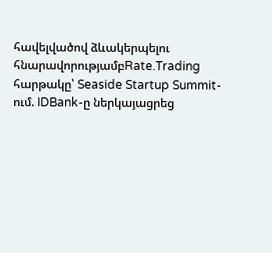հավելվածով ձևակերպելու հնարավորությամբRate.Trading հարթակը՝ Seaside Startup Summit-ում. IDBank-ը ներկայացրեց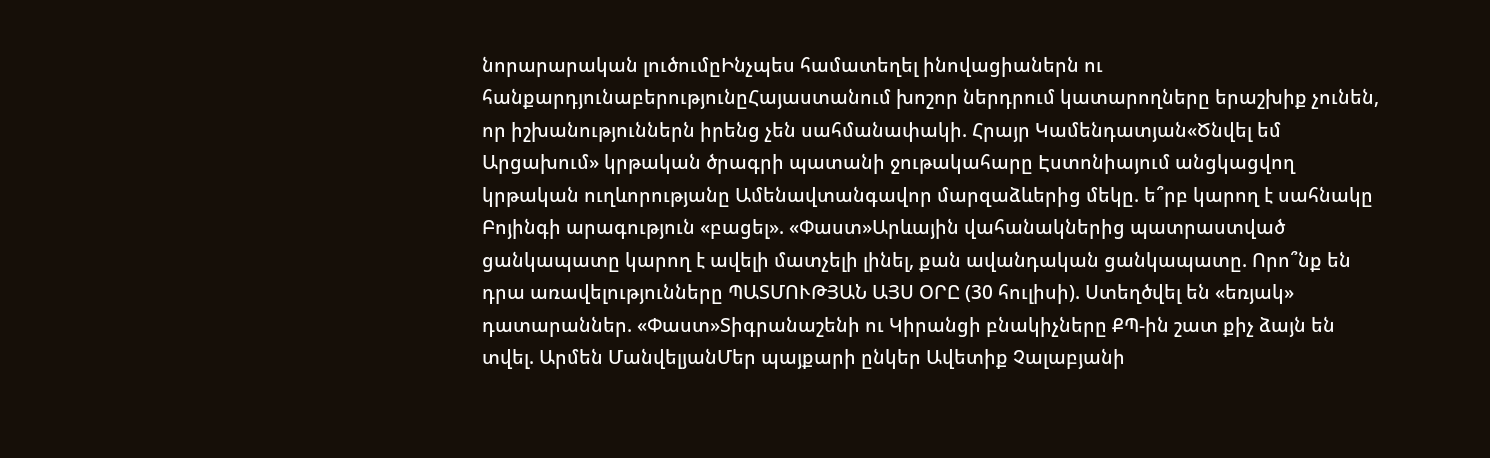նորարարական լուծումըԻնչպես համատեղել ինովացիաներն ու հանքարդյունաբերությունըՀայաստանում խոշոր ներդրում կատարողները երաշխիք չունեն, որ իշխանություններն իրենց չեն սահմանափակի. Հրայր Կամենդատյան«Ծնվել եմ Արցախում» կրթական ծրագրի պատանի ջութակահարը Էստոնիայում անցկացվող կրթական ուղևորությանը Ամենավտանգավոր մարզաձևերից մեկը. ե՞րբ կարող է սահնակը Բոյինգի արագություն «բացել». «Փաստ»Արևային վահանակներից պատրաստված ցանկապատը կարող է ավելի մատչելի լինել, քան ավանդական ցանկապատը. Որո՞նք են դրա առավելությունները ՊԱՏՄՈՒԹՅԱՆ ԱՅՍ ՕՐԸ (30 հուլիսի). Ստեղծվել են «եռյակ» դատարաններ. «Փաստ»Տիգրանաշենի ու Կիրանցի բնակիչները ՔՊ-ին շատ քիչ ձայն են տվել. Արմեն ՄանվելյանՄեր պայքարի ընկեր Ավետիք Չալաբյանի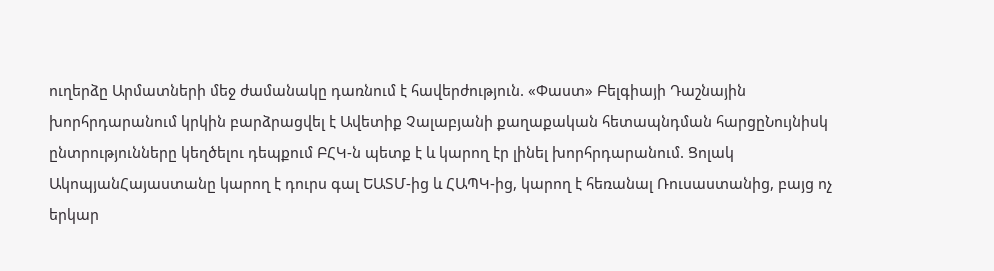ուղերձը Արմատների մեջ ժամանակը դառնում է հավերժություն. «Փաստ» Բելգիայի Դաշնային խորհրդարանում կրկին բարձրացվել է Ավետիք Չալաբյանի քաղաքական հետապնդման հարցըՆույնիսկ ընտրությունները կեղծելու դեպքում ԲՀԿ-ն պետք է և կարող էր լինել խորհրդարանում. Ցոլակ ԱկոպյանՀայաստանը կարող է դուրս գալ ԵԱՏՄ-ից և ՀԱՊԿ-ից, կարող է հեռանալ Ռուսաստանից, բայց ոչ երկար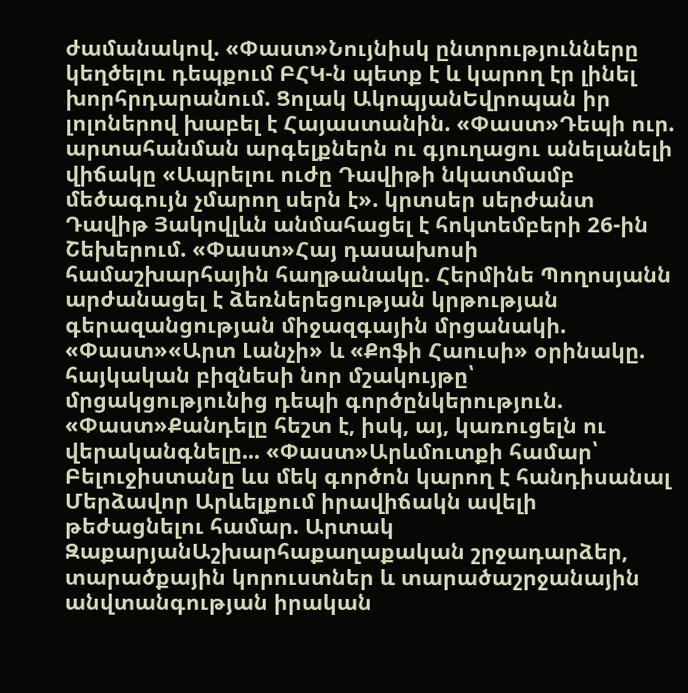ժամանակով. «Փաստ»Նույնիսկ ընտրությունները կեղծելու դեպքում ԲՀԿ-ն պետք է և կարող էր լինել խորհրդարանում. Ցոլակ ԱկոպյանԵվրոպան իր լոլոներով խաբել է Հայաստանին. «Փաստ»Դեպի ուր. արտահանման արգելքներն ու գյուղացու անելանելի վիճակը «Ապրելու ուժը Դավիթի նկատմամբ մեծագույն չմարող սերն է». կրտսեր սերժանտ Դավիթ Յակովլևն անմահացել է հոկտեմբերի 26-ին Շեխերում. «Փաստ»Հայ դասախոսի համաշխարհային հաղթանակը. Հերմինե Պողոսյանն արժանացել է ձեռներեցության կրթության գերազանցության միջազգային մրցանակի. «Փաստ»«Արտ Լանչի» և «Քոֆի Հաուսի» օրինակը. հայկական բիզնեսի նոր մշակույթը՝ մրցակցությունից դեպի գործընկերություն. «Փաստ»Քանդելը հեշտ է, իսկ, այ, կառուցելն ու վերականգնելը... «Փաստ»Արևմուտքի համար՝ Բելուջիստանը ևս մեկ գործոն կարող է հանդիսանալ Մերձավոր Արևելքում իրավիճակն ավելի թեժացնելու համար. Արտակ ԶաքարյանԱշխարհաքաղաքական շրջադարձեր, տարածքային կորուստներ և տարածաշրջանային անվտանգության իրական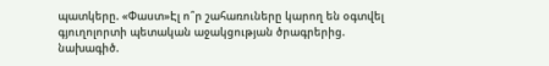պատկերը. «Փաստ»Էլ ո՞ր շահառուները կարող են օգտվել գյուղոլորտի պետական աջակցության ծրագրերից. նախագիծ.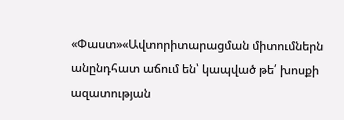«Փաստ»«Ավտորիտարացման միտումներն անընդհատ աճում են՝ կապված թե՛ խոսքի ազատության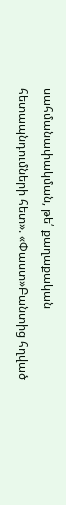սահմանափակման, թե՛ քաղաքական հետապնդումների հետ». «Փաստ»Բանտից հղված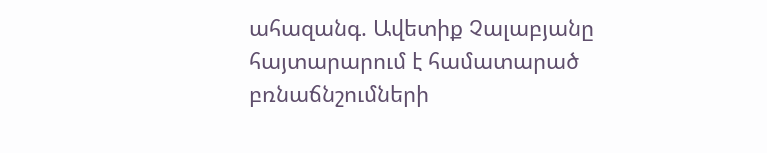ահազանգ. Ավետիք Չալաբյանը հայտարարում է համատարած բռնաճնշումների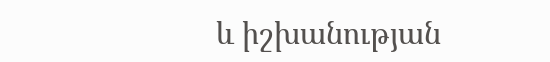և իշխանության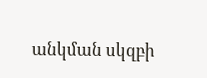անկման սկզբի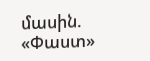մասին. «Փաստ»